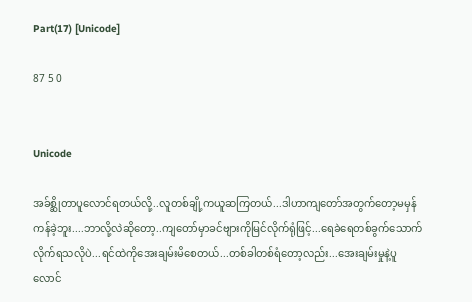Part(17) [Unicode]

87 5 0


Unicode

အခ်စ္ဆိုတာပူလောင်ရတယ်လို့..လူတစ်ချို့ကယူဆကြတယ်...ဒါဟာကျတော်အတွက်တော့မမှန်ကန်ခဲ့ဘူး....ဘာလို့လဲဆိုတော့..ကျတော်မှာခင်ဗျားကိုမြင်လိုက်ရုံဖြင့်...ရေခဲရေတစ်ခွက်သောက်လိုက်ရသလိုပဲ...ရင်ထဲကိုအေးချမ်းမိစေတယ်...တစ်ခါတစ်ရံတော့လည်း...အေးချမ်းမှုနဲ့ပူလောင်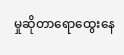မှုဆိုတာရောထွေးနေ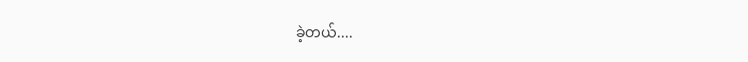ခဲ့တယ်....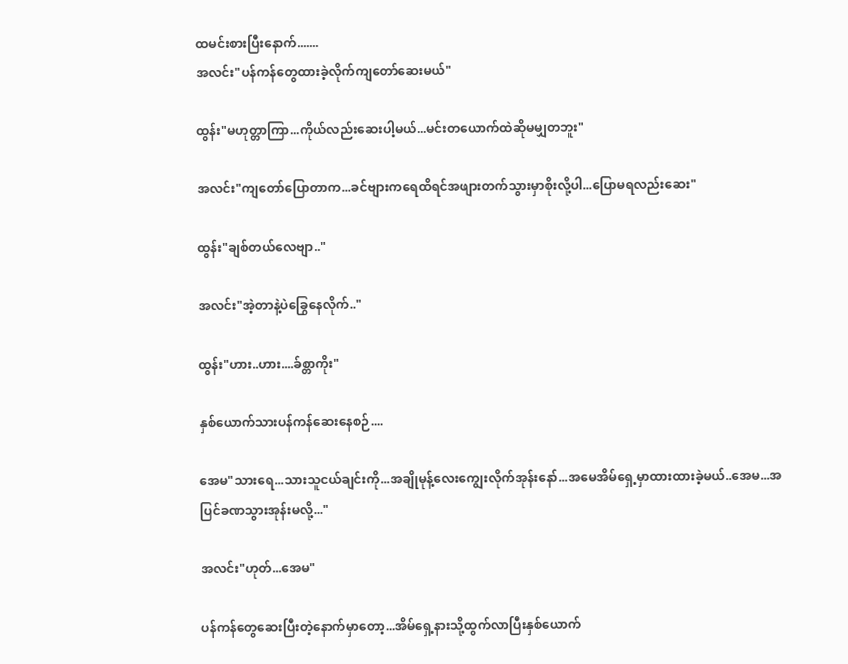ထမင်းစားပြီးနောက်.......
အလင်း"ပန်ကန်တွေထားခဲ့လိုက်ကျတော်ဆေးမယ်"

ထွန်း"မဟုတ္တာကြာ...ကိုယ်လည်းဆေးပါ့မယ်...မင်းတယောက်ထဲဆိုမမျှတဘူး"

အလင်း"ကျတော်ပြောတာက...ခင်ဗျားကရေထိရင်အဖျားတက်သွားမှာစိုးလို့ပါ...ပြောမရလည်းဆေး"

ထွန်း"ချစ်တယ်လေဗျာ.."

အလင်း"အဲ့တာနဲ့ပဲခြွေနေလိုက်.."

ထွန်း"ဟား..ဟား....ခ်စ္တာကိုး"

နှစ်ယောက်သားပန်ကန်ဆေးနေစဉ်....

အေမ"သားရေ...သားသူငယ်ချင်းကို...အချိုမုန့်လေးကျွေးလိုက်အုန်းနော်...အမေအိမ်ရှေ့မှာထားထားခဲ့မယ်..အေမ...အပြင်ခဏသွားအုန်းမလို့..."

အလင်း"ဟုတ်...အေမ"

ပန်ကန်တွေဆေးပြီးတဲ့နောက်မှာတော့...အိမ်ရှေ့နားသို့ထွက်လာပြီးနှစ်ယောက်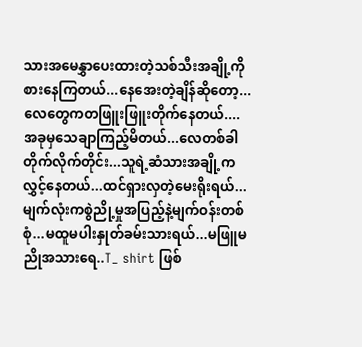သားအမေနွှာပေးထားတဲ့သစ်သီးအချို့ကိုစားနေကြတယ်...နေအေးတဲ့ချိန်ဆိုတော့...လေတွေကတဖြူးဖြူးတိုက်နေတယ်....အခုမှသေချာကြည့်မိတယ်...လေတစ်ခါတိုက်လိုက်တိုင်း...သူရဲ့ဆံသားအချို့ကလွှင့်နေတယ်...ထင်ရှားလှတဲ့မေးရိုးရယ်...မျက်လုံးကစွဲညို့မှုအပြည့်နဲ့မျက်ဝန်းတစ်စုံ...မထူမပါးနှုတ်ခမ်းသားရယ်...မဖြူမညိုအသားရေ..T_ shirt ဖြစ်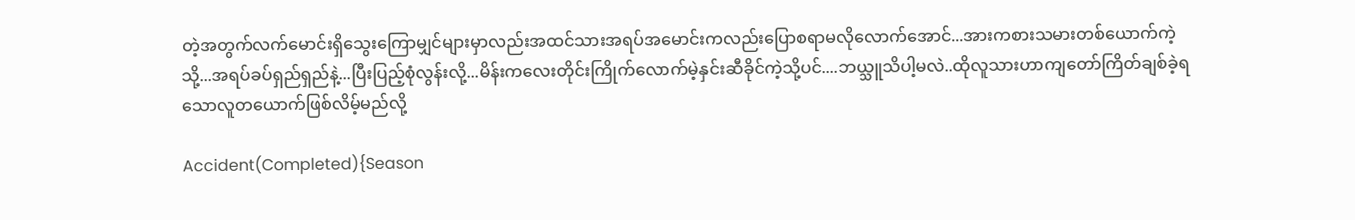တဲ့အတွက်လက်မောင်းရှိသွေးကြောမျှင်များမှာလည်းအထင်သားအရပ်အမောင်းကလည်းပြောစရာမလိုလောက်အောင်...အားကစားသမားတစ်ယောက်ကဲ့သို့...အရပ်ခပ်ရှည်ရှည်နဲ့...ပြီးပြည့်စုံလွန်းလို့...မိန်းကလေးတိုင်းကြိုက်လောက်မဲ့နှင်းဆီခိုင်ကဲ့သို့ပင်....ဘယ္သူသိပါ့မလဲ..ထိုလူသားဟာကျတော်ကြိတ်ချစ်ခဲ့ရသောလူတယောက်ဖြစ်လိမ့်မည်လို့

Accident(Completed){Season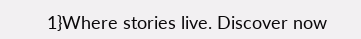1}Where stories live. Discover now